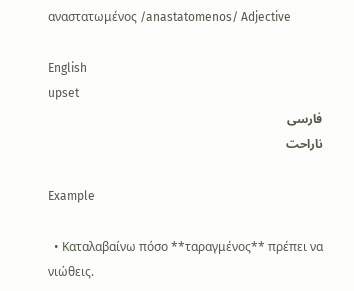αναστατωμένος /anastatomenos/ Adjective

English
upset
فارسی
ناراحت

Example

  • Καταλαβαίνω πόσο **ταραγμένος** πρέπει να νιώθεις.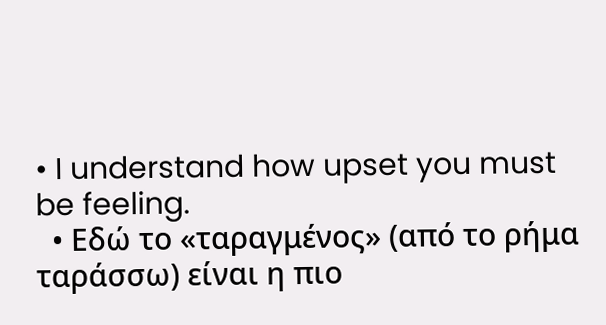• I understand how upset you must be feeling.
  • Εδώ το «ταραγμένος» (από το ρήμα ταράσσω) είναι η πιο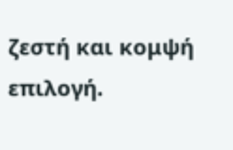ζεστή και κομψή επιλογή.